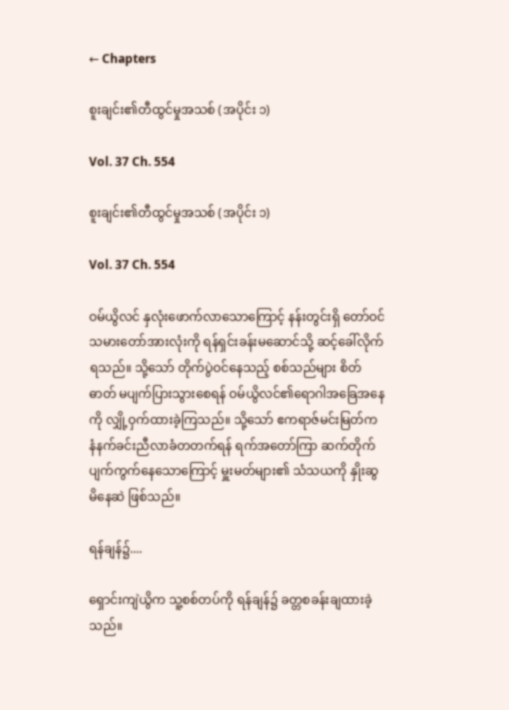← Chapters

စူးချင်း၏တီထွင်မှုအသစ် (အပိုင်း ၁)

Vol. 37 Ch. 554

စူးချင်း၏တီထွင်မှုအသစ် (အပိုင်း ၁)

Vol. 37 Ch. 554

ဝမ်ယွိလင် နှလုံးဖောက်လာသောကြောင့် နန်းတွင်းရှိ တော်ဝင်သမားတော်အားလုံးကို ရန်ရှင်းခန်းမဆောင်သို့ ဆင့်ခေါ်လိုက်ရသည်။ သို့သော် တိုက်ပွဲဝင်နေသည့် စစ်သည်များ စိတ်ဓာတ် မပျက်ပြားသွားစေရန် ဝမ်ယွိလင်၏ရောဂါအခြေအနေကို လျှို့ဝှက်ထားခဲ့ကြသည်။ သို့သော် ဧကရာဇ်မင်းမြတ်က နံနက်ခင်းညီလာခံတတက်ရန် ရက်အတော်ကြာ ဆက်တိုက် ပျက်ကွက်နေသောကြောင့် မှူးမတ်များ၏ သံသယကို နှိုးဆွမိနေဆဲ ဖြစ်သည်။

ရန်ချန်၌....

ရှောင်းကျဲယွိက သူ့စစ်တပ်ကို ရန်ချန်၌ ခတ္တစခန်းချထားခဲ့သည်။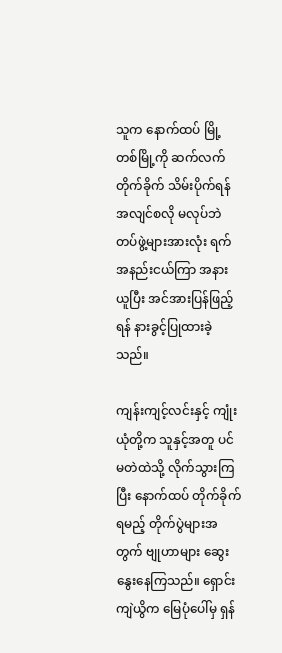သူက နောက်ထပ် မြို့တစ်မြို့ကို ဆက်လက်တိုက်ခိုက် သိမ်းပိုက်ရန် အလျင်စလို မလုပ်ဘဲ တပ်ဖွဲ့များအားလုံး ရက်အနည်းငယ်ကြာ အနားယူပြီး အင်အားပြန်ဖြည့်ရန် နားခွင့်ပြုထားခဲ့သည်။

ကျန်းကျင့်လင်းနှင့် ကျုံးယုံတို့က သူနှင့်အတူ ပင်မတဲထဲသို့ လိုက်သွားကြပြီး နောက်ထပ် တိုက်ခိုက်ရမည့် တိုက်ပွဲများအတွက် ဗျုဟာများ ဆွေးနွေးနေကြသည်။ ရှောင်းကျဲယွိက မြေပုံပေါ်မှ ရှန်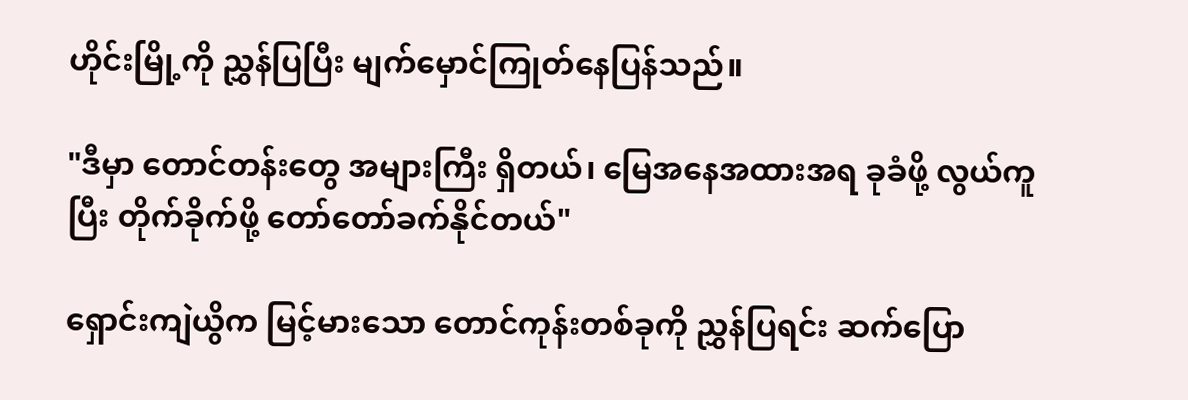ဟိုင်းမြို့ကို ညွှန်ပြပြီး မျက်မှောင်ကြုတ်နေပြန်သည်။

"ဒီမှာ တောင်တန်းတွေ အများကြီး ရှိတယ်၊ မြေအနေအထားအရ ခုခံဖို့ လွယ်ကူပြီး တိုက်ခိုက်ဖို့ တော်တော်ခက်နိုင်တယ်"

ရှောင်းကျဲယွိက မြင့်မားသော တောင်ကုန်းတစ်ခုကို ညွှန်ပြရင်း ဆက်ပြော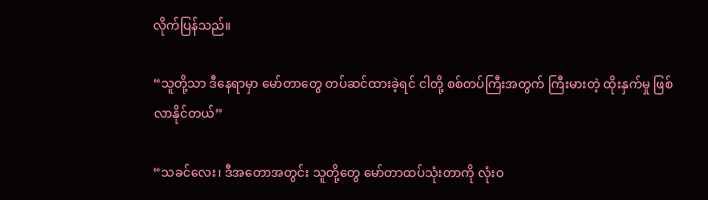လိုက်ပြန်သည်။

“သူတို့သာ ဒီနေရာမှာ မော်တာတွေ တပ်ဆင်ထားခဲ့ရင် ငါတို့ စစ်တပ်ကြီးအတွက် ကြီးမားတဲ့ ထိုးနှက်မှု ဖြစ်လာနိုင်တယ်”

“သခင်လေး၊ ဒီအတောအတွင်း သူတို့တွေ မော်တာထပ်သုံးတာကို လုံးဝ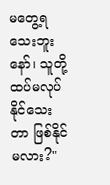မတွေ့ရသေးဘူးနော်၊ သူတို့ ထပ်မလုပ်နိုင်သေးတာ ဖြစ်နိုင်မလား?"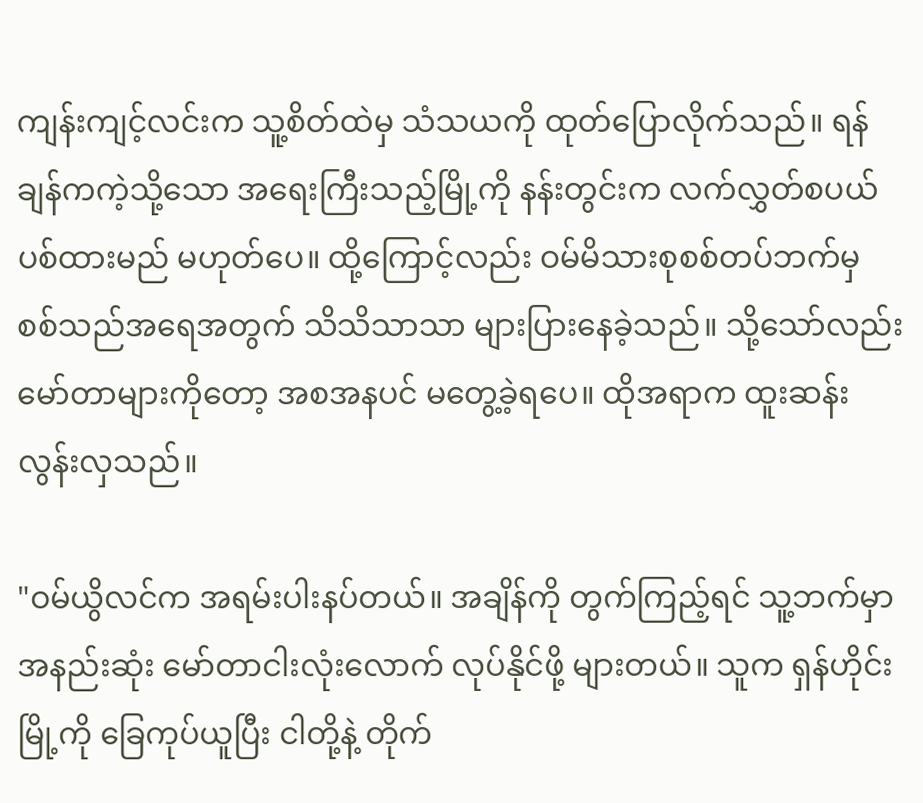ကျန်းကျင့်လင်းက သူ့စိတ်ထဲမှ သံသယကို ထုတ်ပြောလိုက်သည်။ ရန်ချန်ကကဲ့သို့သော အရေးကြီးသည့်မြို့ကို နန်းတွင်းက လက်လွှတ်စပယ် ပစ်ထားမည် မဟုတ်ပေ။ ထို့ကြောင့်လည်း ဝမ်မိသားစုစစ်တပ်ဘက်မှ စစ်သည်အရေအတွက် သိသိသာသာ များပြားနေခဲ့သည်။ သို့သော်လည်း မော်တာများကိုတော့ အစအနပင် မတွေ့ခဲ့ရပေ။ ထိုအရာက ထူးဆန်းလွန်းလှသည်။

"ဝမ်ယွိလင်က အရမ်းပါးနပ်တယ်။ အချိန်ကို တွက်ကြည့်ရင် သူ့ဘက်မှာ အနည်းဆုံး မော်တာငါးလုံးလောက် လုပ်နိုင်ဖို့ များတယ်။ သူက ရှန်ဟိုင်းမြို့ကို ခြေကုပ်ယူပြီး ငါတို့နဲ့ တိုက်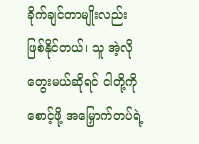ခိုက်ချင်တာမျိုးလည်း ဖြစ်နိုင်တယ်၊ သူ အဲ့လိုတွေးမယ်ဆိုရင် ငါတို့ကို စောင့်ဖို့ အမြှောက်တပ်ရဲ့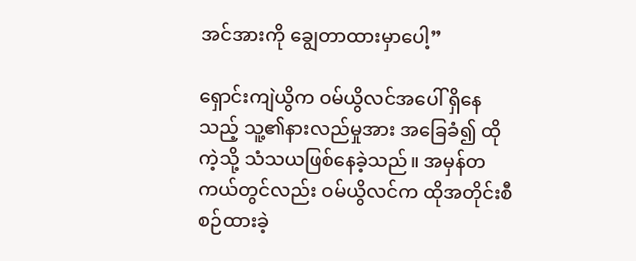အင်အားကို ချွေတာထားမှာပေါ့”

ရှောင်းကျဲယွိက ဝမ်ယွိလင်အပေါ် ရှိနေသည့် သူ့၏နားလည်မှုအား အခြေခံ၍ ထိုကဲ့သို့ သံသယဖြစ်နေခဲ့သည်။ အမှန်တကယ်တွင်လည်း ဝမ်ယွိလင်က ထိုအတိုင်းစီစဉ်ထားခဲ့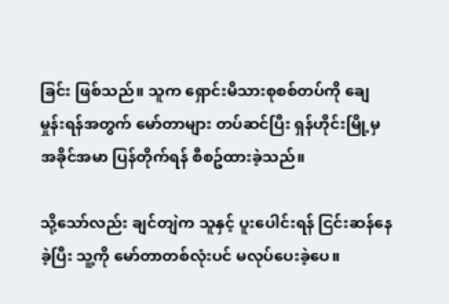ခြင်း ဖြစ်သည်။ သူက ရှောင်းမိသားစုစစ်တပ်ကို ချေမှုန်းရန်အတွက် မော်တာများ တပ်ဆင်ပြီး ရှန်ဟိုင်းမြို့မှ အခိုင်အမာ ပြန်တိုက်ရန် စီစဥ်ထားခဲ့သည်။

သို့သော်လည်း ချင်တျဲက သူနှင့် ပူးပေါင်းရန် ငြင်းဆန်နေခဲ့ပြီး သူ့ကို မော်တာတစ်လုံးပင် မလုပ်ပေးခဲ့ပေ။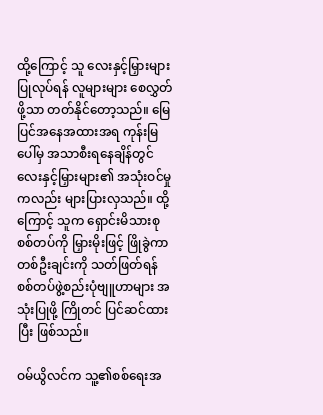ထို့ကြောင့် သူ လေးနှင့်မြှားများ ပြုလုပ်ရန် လူများများ စေလွှတ်ဖို့သာ တတ်နိုင်တော့သည်။ မြေပြင်အနေအထားအရ ကုန်းမြပေါ်မှ အသာစီးရနေချိန်တွင် လေးနှင့်မြှားများ၏ အသုံးဝင်မှုကလည်း များပြားလှသည်။ ထို့ကြောင့် သူက ရှောင်းမိသားစုစစ်တပ်ကို မြှားမိုးဖြင့် ဖြိုခွဲကာ တစ်ဦးချင်းကို သတ်ဖြတ်ရန် စစ်တပ်ဖွဲ့စည်းပုံဗျူဟာများ အသုံးပြုဖို့ ကြိုတင် ပြင်ဆင်ထားပြီး ဖြစ်သည်။

ဝမ်ယွိလင်က သူ့၏စစ်‌ရေးအ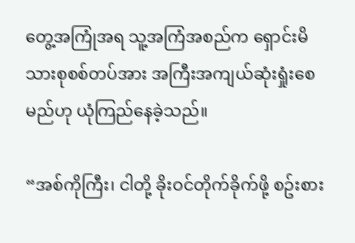တွေ့အကြုံအရ သူ့အကြံအစည်က ရှောင်းမိသားစုစစ်တပ်အား အကြီးအကျယ်ဆုံးရှုံးစေမည်ဟု ယုံကြည်နေခဲ့သည်။

“အစ်ကိုကြီး၊ ငါတို့ ခိုးဝင်တိုက်ခိုက်ဖို့ စဥ်းစား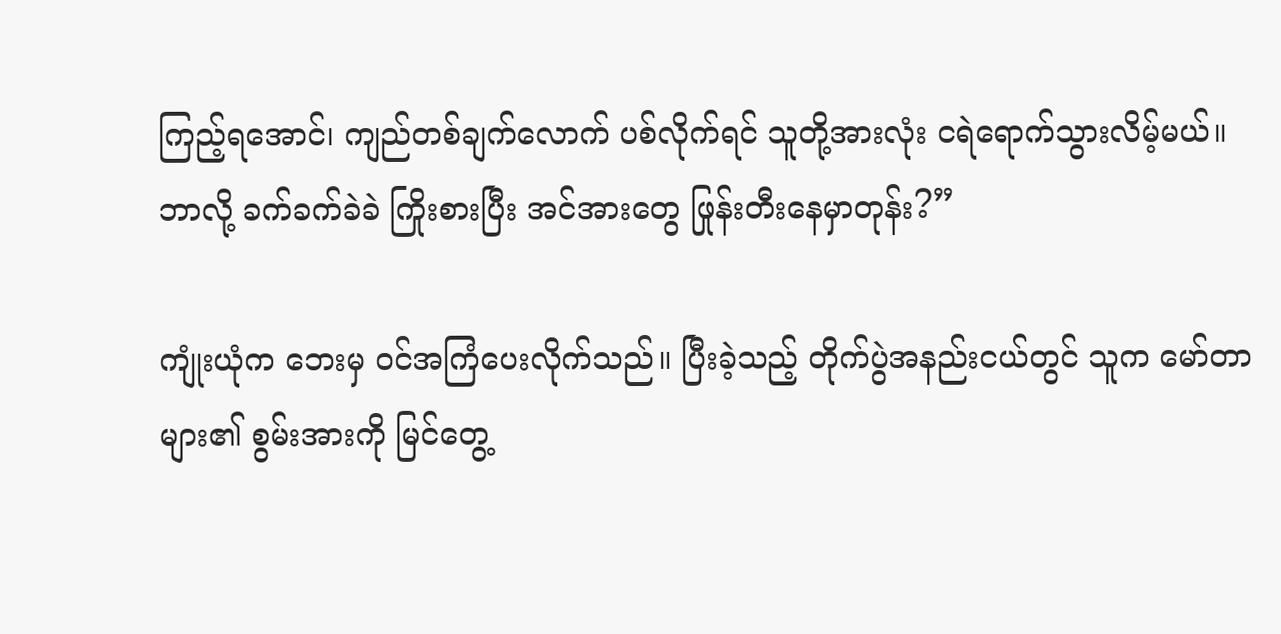ကြည့်ရအောင်၊ ကျည်တစ်ချက်လောက် ပစ်လိုက်ရင် သူတို့အားလုံး ငရဲရောက်သွားလိမ့်မယ်။ ဘာလို့ ခက်ခက်ခဲခဲ ကြိုးစားပြီး အင်အားတွေ ဖြုန်းတီးနေမှာတုန်း?”

ကျုံးယုံက ဘေးမှ ဝင်အကြံပေးလိုက်သည်။ ပြီးခဲ့သည့် တိုက်ပွဲအနည်းငယ်တွင် သူက မော်တာများ၏ စွမ်းအားကို မြင်တွေ့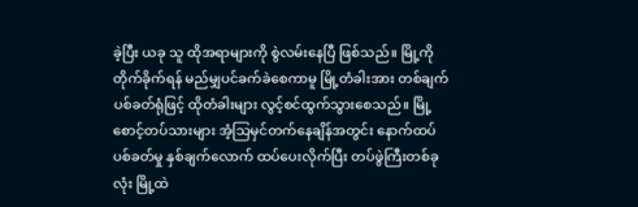ခဲ့ပြီး ယခု သူ ထိုအရာများကို စွဲလမ်းနေပြီ ဖြစ်သည်။ မြို့ကိုတိုက်ခိုက်ရန် မည်မျှပင်ခက်ခဲစေကာမူ မြို့တံခါးအား တစ်ချက်ပစ်ခတ်ရုံဖြင့် ထိုတံခါးများ လွင့်စင်ထွက်သွားစေသည်။ မြို့စောင့်တပ်သားများ အံ့သြမှင်တက်နေချိန်အတွင်း နောက်ထပ် ပစ်ခတ်မှု နှစ်ချက်လောက် ထပ်ပေးလိုက်ပြီး တပ်ဖွဲကြီးတစ်ခုလုံး မြို့ထဲ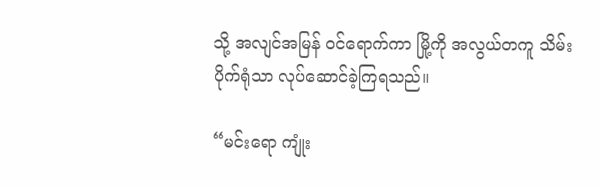သို့ အလျင်အမြန် ဝင်ရောက်ကာ မြို့ကို အလွယ်တကူ သိမ်းပိုက်ရုံသာ လုပ်ဆောင်ခဲ့ကြရသည်။

“မင်းရော ကျုံး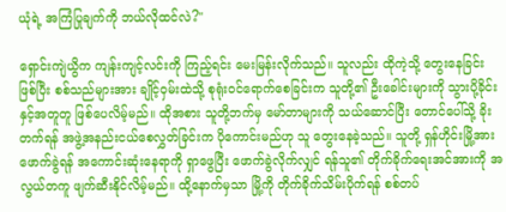ယုံရဲ့ အကြံပြုချက်ကို ဘယ်လိုထင်လဲ?"

ရှောင်းကျဲယွိက ကျန်းကျင့်လင်းကို ကြည့်ရင်း မေးမြန်းလိုက်သည်။ သူလည်း ထိုကဲ့သို့ တွေးနေခြင်း ဖြစ်ပြီး စစ်သည်များအား ချိုင့်ဝှမ်းထဲသို့ စုရုံးဝင်ရောက်စေခြင်းက သူတို့၏ ဦးခေါင်းများကို သွားပို့ခိုင်းနှင့်အတူတူ ဖြစ်ပေလိမ့်မည်။ ထိုအစား သူတို့ဘက်မှ မော်တာများကို သယ်ဆောင်ပြီး တောင်ပေါ်သို့ ခိုးတက်ရန် အဖွဲ့အနည်းငယ်စေလွှတ်ခြင်းက ပိုကောင်းမည်ဟု သူ တွေးနေခဲ့သည်။ သူတို့ ရှန်ဟိုင်းမြို့အား ဖောက်ခွဲရန် အကောင်းဆုံးနေရာကို ရှာဖွေပြီး ဖောက်ခွဲလိုက်လျှင် ရန်သူ၏ တိုက်ခိုက်ရေးအင်အားကို အလွယ်တကူ ဖျက်ဆီးနိုင်လိမ့်မည်။ ထို့နောက်မှသာ မြို့ကို တိုက်ခိုက်သိမ်းပိုက်ရန် စစ်တပ်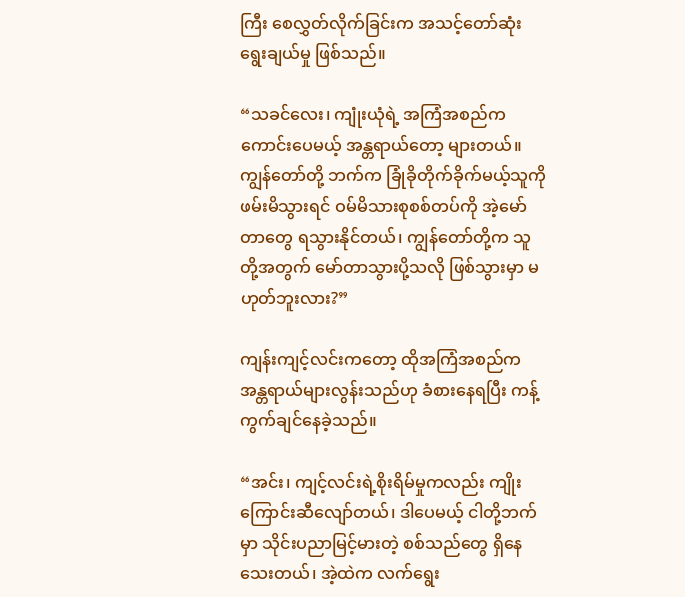ကြီး စေလွှတ်လိုက်ခြင်းက အသင့်တော်ဆုံး ရွေးချယ်မှု ဖြစ်သည်။

“သခင်လေး၊ ကျုံးယုံရဲ့ အကြံအစည်က ကောင်းပေမယ့် အန္တရာယ်တော့ များတယ်။ ကျွန်တော်တို့ ဘက်က ခြုံခိုတိုက်ခိုက်မယ့်သူကို ဖမ်းမိသွားရင် ဝမ်မိသားစုစစ်တပ်ကို အဲ့မော်တာတွေ ရသွားနိုင်တယ်၊ ကျွန်တော်တို့က သူတို့အတွက် မော်တာသွားပို့သလို ဖြစ်သွားမှာ မဟုတ်ဘူးလား?”

ကျန်းကျင့်လင်းကတော့ ထိုအကြံအစည်က အန္တရာယ်များလွန်းသည်ဟု ခံစားနေရပြီး ကန့်ကွက်ချင်နေခဲ့သည်။

“အင်း၊ ကျင့်လင်းရဲ့စိုးရိမ်မှုကလည်း ကျိုးကြောင်းဆီလျော်တယ်၊ ဒါပေမယ့် ငါတို့ဘက်မှာ သိုင်းပညာမြင့်မားတဲ့ စစ်သည်တွေ ရှိနေသေးတယ်၊ အဲ့ထဲက လက်ရွေး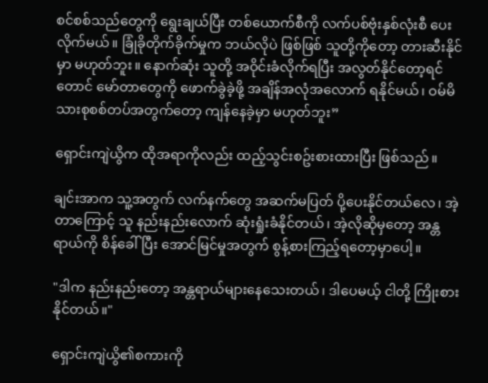စင်စစ်သည်တွေကို ရွေးချယ်ပြီး တစ်ယောက်စီကို လက်ပစ်ဗုံးနှစ်လုံးစီ ပေးလိုက်မယ်။ ခြုံခိုတိုက်ခိုက်မှုက ဘယ်လိုပဲ ဖြစ်ဖြစ် သူတို့ကိုတော့ တားဆီးနိုင်မှာ မဟုတ်ဘူး။ နောက်ဆုံး သူတို့ အဝိုင်းခံလိုက်ရပြီး အလွတ်နိုင်တော့ရင်တောင် မော်တာတွေကို ဖောက်ခွဲခဲ့ဖို့ အချိန်အလုံအလောက် ရနိုင်မယ်၊ ဝမ်မိသားစုစစ်တပ်အတွက်တော့ ကျန်နေခဲ့မှာ မဟုတ်ဘူး”

ရှောင်းကျဲယွိက ထိုအရာကိုလည်း ထည့်သွင်းစဥ်းစားထားပြီး ဖြစ်သည်။

ချင်းအာက သူ့အတွက် လက်နက်တွေ အဆက်မပြတ် ပို့ပေးနိုင်တယ်လေ၊ အဲ့တာကြောင့် သူ နည်းနည်းလောက် ဆုံးရှုံးခံနိုင်တယ်၊ အဲ့လိုဆိုမှတော့ အန္တရာယ်ကို စိန်ခေါ်ပြီး အောင်မြင်မှုအတွက် စွန့်စားကြည့်ရတော့မှာပေါ့။

"ဒါက နည်းနည်းတော့ အန္တရာယ်များနေသေးတယ်၊ ဒါပေမယ့် ငါတို့ ကြိုးစားနိုင်တယ်။"

ရှောင်းကျဲယွိ၏စကားကို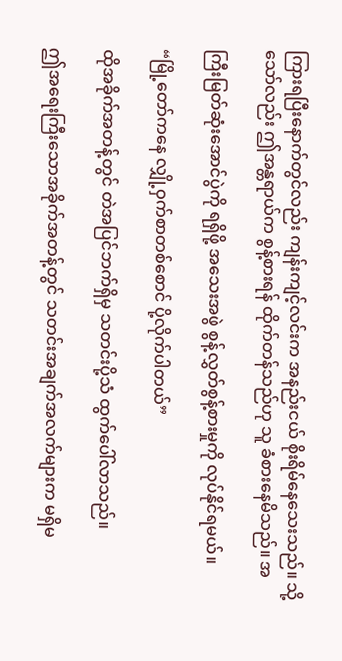ကြားရပြီးနောက်တွင်လည်း ကျန်းကျင့်လင်းက အနည်းငယ် စိုးရိမ်နေသေးသည်။ သို့သော်လည်း ဤအန္တရာယ်က စွန့်စားရန် ထိုက်တန်သည်ဟု သူ ခံစားနေမိသည်။ အ

ကြီးမြတ်ဆုံးအောင်ပွဲကို ရရှိဖို့ အသေးအဖွဲ စွန့်လွှတ်စွန့်စားမှုကို လုပ်နိုင်ရမယ်။

“မြို့တော်ကနေ လျှို့ဝှက်စာတစ်စောင် ပို့လိုက်ပါတယ်”

ထိုအခိုက်အတန့်တွင် တဲအပြင်ဘက်ရှိမှ သတင်းပို့သံ ထွက်ပေါ်လာသည်။

ဤအရေးကြီးသောအခိုက်အတန့်တွင် သတင်းအချက်အလက်များက မရှိမ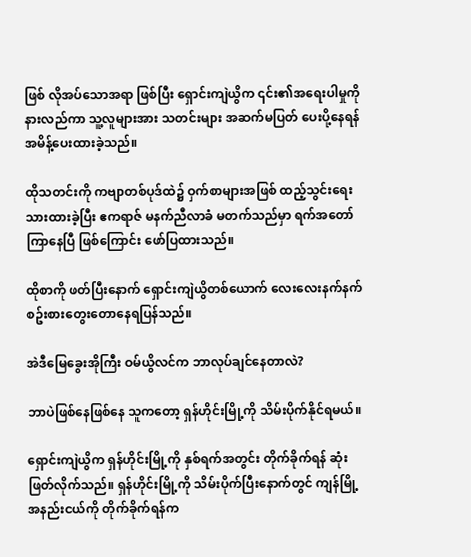ဖြစ် လိုအပ်သောအရာ ဖြစ်ပြီး ရှောင်းကျဲယွိက ၎င်း၏အရေးပါမှုကို နားလည်ကာ သူ့လူများအား သတင်းများ အဆက်မပြတ် ပေးပို့နေရန် အမိန့်ပေးထားခဲ့သည်။

ထိုသတင်းကို ကဗျာတစ်ပုဒ်ထဲ၌ ဝှက်စာများအဖြစ် ထည့်သွင်းရေးသားထားခဲ့ပြီး ဧကရာဇ် မနက်ညီလာခံ မတက်သည်မှာ ရက်အတော်ကြာနေပြီ ဖြစ်ကြောင်း ဖော်ပြထားသည်။

ထိုစာကို ဖတ်ပြီးနောက် ရှောင်းကျဲယွိတစ်ယောက် လေးလေးနက်နက် စဥ်းစားတွေးတောနေရပြန်သည်။

အဲဒီမြေခွေးအိုကြီး ဝမ်ယွိလင်က ဘာလုပ်ချင်နေတာလဲ?

ဘာပဲဖြစ်နေဖြစ်နေ သူကတော့ ရှန်ဟိုင်းမြို့ကို သိမ်းပိုက်နိုင်ရမယ်။

ရှောင်းကျဲယွိက ရှန်ဟိုင်းမြို့ကို နှစ်ရက်အတွင်း တိုက်ခိုက်ရန် ဆုံးဖြတ်လိုက်သည်။ ရှန်ဟိုင်းမြို့ကို သိမ်းပိုက်ပြီးနောက်တွင် ကျန်မြို့အနည်းငယ်ကို တိုက်ခိုက်ရန်က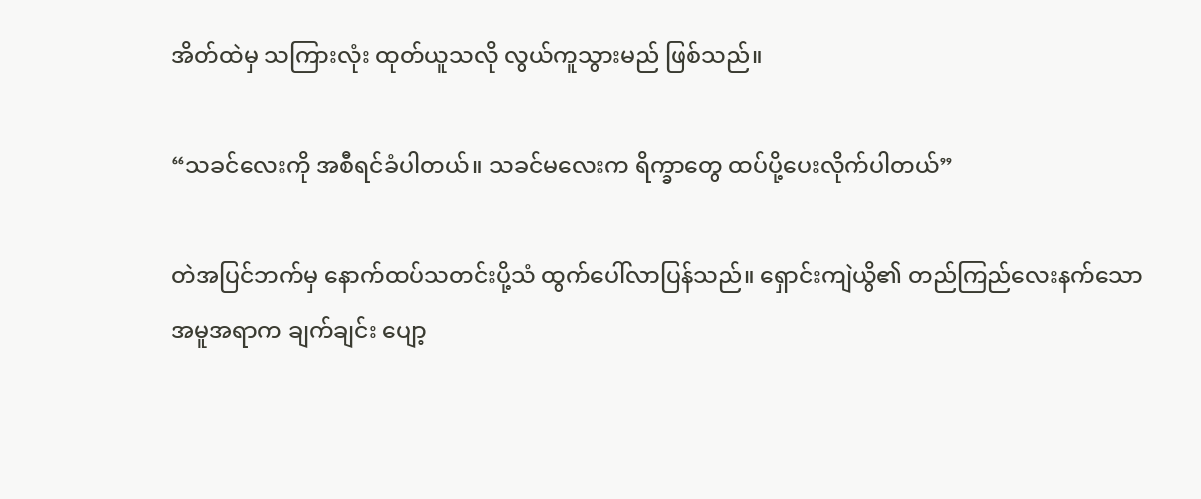အိတ်ထဲမှ သကြားလုံး ထုတ်ယူသလို လွယ်ကူသွားမည် ဖြစ်သည်။

“သခင်လေးကို အစီရင်ခံပါတယ်။ သခင်မလေးက ရိက္ခာတွေ ထပ်ပို့ပေးလိုက်ပါတယ်”

တဲအပြင်ဘက်မှ နောက်ထပ်သတင်းပို့သံ ထွက်ပေါ်လာပြန်သည်။ ရှောင်းကျဲယွိ၏ တည်ကြည်လေးနက်သော အမူအရာက ချက်ချင်း ပျော့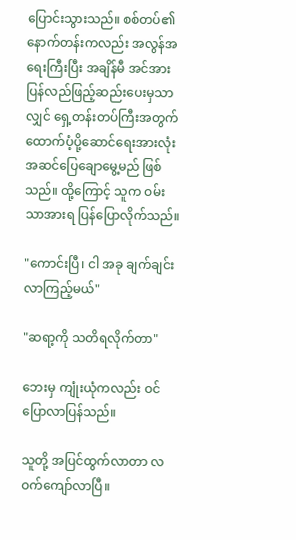ပြောင်းသွားသည်။ စစ်တပ်၏ နောက်တန်းကလည်း အလွန်အရေးကြီးပြီး အချိန်မီ အင်အား ပြန်လည်ဖြည့်ဆည်းပေးမှသာလျှင် ရှေ့တန်းတပ်ကြီးအတွက် ထောက်ပံ့ပို့ဆောင်ရေးအားလုံး အဆင်ပြေချောမွေ့မည် ဖြစ်သည်။ ထို့ကြောင့် သူက ဝမ်းသာအားရ ပြန်ပြောလိုက်သည်။

"ကောင်းပြီ၊ ငါ အခု ချက်ချင်း လာကြည့်မယ်"

"ဆရာ့ကို သတိရလိုက်တာ"

ဘေးမှ ကျုံးယုံကလည်း ဝင်ပြောလာပြန်သည်။

သူတို့ အပြင်ထွက်လာတာ လဝက်ကျော်လာပြီ။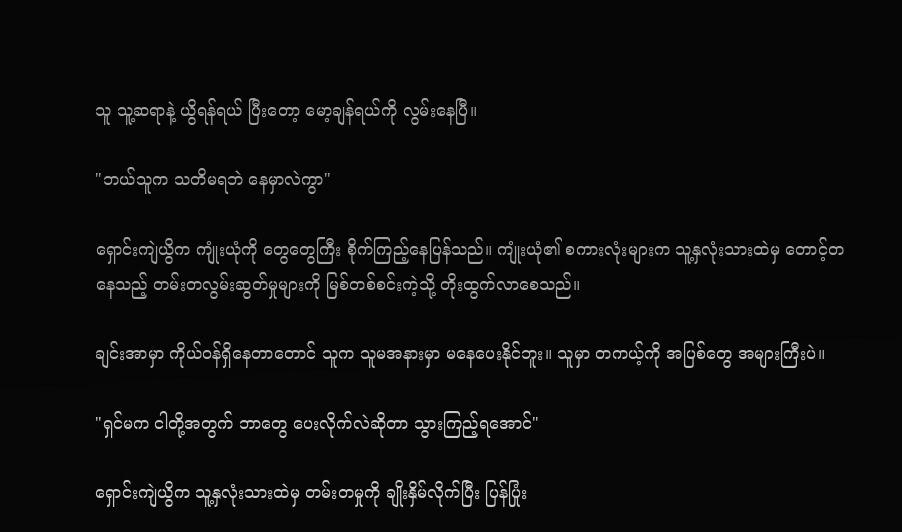သူ သူ့ဆရာနဲ့ ယွိရန်ရယ် ပြီးတော့ မော့ချန်ရယ်ကို လွမ်းနေပြီ။

"ဘယ်သူက သတိမရဘဲ နေမှာလဲကွာ"

ရှောင်းကျဲယွိက ကျုံးယုံကို တွေတွေကြီး စိုက်ကြည့်နေပြန်သည်။ ကျုံးယုံ၏ စကားလုံးများက သူ့နှလုံးသားထဲမှ တောင့်တနေသည့် တမ်းတလွမ်းဆွတ်မှုများကို မြစ်တစ်စင်းကဲ့သို့ တိုးထွက်လာစေသည်။

ချင်းအာမှာ ကိုယ်ဝန်ရှိနေတာတောင် သူက သူမအနားမှာ မနေပေးနိုင်ဘူး။ သူမှာ တကယ့်ကို အပြစ်တွေ အများကြီးပဲ။

"ရှင်မက ငါတို့အတွက် ဘာတွေ ပေးလိုက်လဲဆိုတာ သွားကြည့်ရအောင်"

ရှောင်းကျဲယွိက သူ့နှလုံးသားထဲမှ တမ်းတမှုကို ချိုးနှိမ်လိုက်ပြီး ပြန်ပြုံး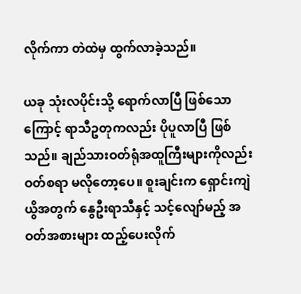လိုက်ကာ တဲထဲမှ ထွက်လာခဲ့သည်။

ယခု သုံးလပိုင်းသို့ ရောက်လာပြီ ဖြစ်သောကြောင့် ရာသီဥတုကလည်း ပိုပူလာပြီ ဖြစ်သည်။ ချည်သားဝတ်ရုံအထူကြီးများကိုလည်း ဝတ်စရာ မလိုတော့ပေ။ စူးချင်းက ရှောင်းကျဲယွိအတွက် နွေဦးရာသီနှင့် သင့်လျော်မည့် အဝတ်အစားများ ထည့်ပေးလိုက်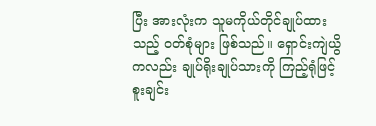ပြီး အားလုံးက သူမကိုယ်တိုင်ချုပ်ထားသည့် ဝတ်စုံများ ဖြစ်သည်။ ရှောင်းကျဲယွိကလည်း ချုပ်ရိုးချုပ်သားကို ကြည့်ရုံဖြင့် စူးချင်း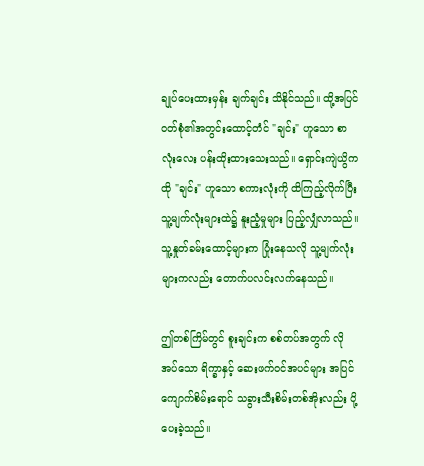ချုပ်ပေးထားမှန်း ချက်ချင်း သိနိုင်သည်။ ထို့အပြင် ဝတ်စုံ၏အတွင်းထောင့်တံင် "ချင်း" ဟူသော စာလုံးလေး ပန်းထိုးထားသေးသည်။ ရှောင်းကျဲယွိက ထို "ချင်း" ဟူသော စကားလုံးကို ထိကြည့်လိုက်ပြီး သူ့မျက်လုံးများထဲ၌ နူးညံ့မှုများ ပြည့်လျှံလာသည်။ သူ့နှုတ်ခမ်းထောင့်များက ပြုံးနေသလို သူ့မျက်လုံးများကလည်း တောက်ပလင်းလက်နေသည်။

ဤတစ်ကြိမ်တွင် စူးချင်းက စစ်တပ်အတွက် လိုအပ်သော ရိက္ခာနှင့် ဆေးဖက်ဝင်အပင်များ အပြင် ကျောက်စိမ်းရောင် သခွားသီးစိမ်းတစ်အိုးလည်း ပို့ပေးခဲ့သည်။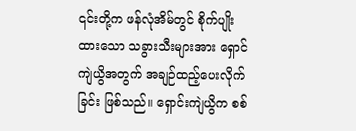၎င်းတို့က ဖန်လုံအိမ်တွင် စိုက်ပျိုးထားသော သခွားသီးများအား ရှောင်ကျဲယွိအတွက် အချဉ်ထည့်ပေးလိုက်ခြင်း ဖြစ်သည်။ ရှောင်းကျဲယွိက စစ်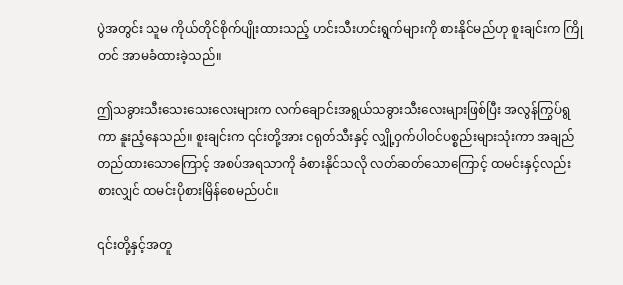ပွဲအတွင်း သူမ ကိုယ်တိုင်စိုက်ပျိုးထားသည့် ဟင်းသီးဟင်းရွက်များကို စားနိုင်မည်ဟု စူးချင်းက ကြိုတင် အာမခံထားခဲ့သည်။

ဤသခွားသီးသေးသေးလေးများက လက်ချောင်းအရွယ်သခွားသီးလေးများဖြစ်ပြီး အလွန်ကြွပ်ရွကာ နူးညံ့နေသည်။ စူးချင်းက ၎င်းတို့အား ငရုတ်သီးနှင့် လျှို့ဝှက်ပါဝင်ပစ္စည်းများသုံးကာ အချည်တည်ထားသောကြောင့် အစပ်အရသာကို ခံစားနိုင်သလို လတ်ဆတ်သောကြောင့် ထမင်းနှင့်လည်း စားလျှင် ထမင်းပိုစားမြိန်စေမည်ပင်။

၎င်းတို့နှင့်အတူ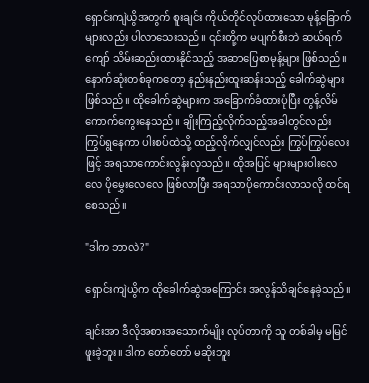ရှောင်းကျဲယွိအတွက် စူးချင်း ကိုယ်တိုင်လုပ်ထားသော မုန့်ခြောက်များလည်း ပါလာသေးသည်။ ၎င်းတို့က မပျက်စီးဘဲ ဆယ်ရက်ကျော် သိမ်းဆည်းထားနိုင်သည့် အဆာပြေစာမုန့်များ ဖြစ်သည်။ နောက်ဆုံးတစ်ခုကတော့ နည်းနည်းထူးဆန်းသည့် ခေါက်ဆွဲများ ဖြစ်သည်။ ထိုခေါက်ဆွဲများက အခြောက်ခံထားပုံပြီး တွန့်လိမ်ကောက်ကွေးနေသည်။ ချိုးကြည့်လိုက်သည့်အခါတွင်လည်း ကြွပ်ရွနေကာ ပါးစပ်ထဲသို့ ထည့်လိုက်လျှင်လည်း ကြွပ်ကြွပ်လေးဖြင့် အရသာကောင်းလွန်းလှသည်။ ထိုအပြင် များများဝါးလေလေ ပိုမွှေးလေလေ ဖြစ်လာပြီး အရသာပိုကောင်းလာသလို ထင်ရစေသည်။

"ဒါက ဘာလဲ?"

ရှောင်းကျဲယွိက ထိုခေါက်ဆွဲအကြောင်း အလွန်သိချင်နေခဲ့သည်။

ချင်းအာ ဒီလိုအစားအသောက်မျိုး လုပ်တာကို သူ တစ်ခါမှ မမြင်ဖူးခဲ့ဘူး။ ဒါက တော်တော် မဆိုးဘူး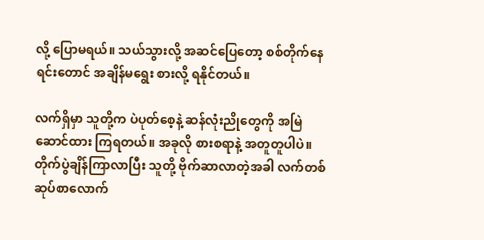လို့ ပြောမရယ်။ သယ်သွားလို့ အဆင်ပြေတော့ စစ်တိုက်နေရင်းတောင် အချိန်မရွေး စားလို့ ရနိုင်တယ်။

လက်ရှိမှာ သူတို့က ပဲပုတ်စေ့နဲ့ ဆန်လုံးညိုတွေကို အမြဲဆောင်ထား ကြရတယ်။ အခုလို စားစရာနဲ့ အတူတူပါပဲ။ တိုက်ပွဲချိန်ကြာလာပြီး သူတို့ ဗိုက်ဆာလာတဲ့အခါ လက်တစ်ဆုပ်စာလောက်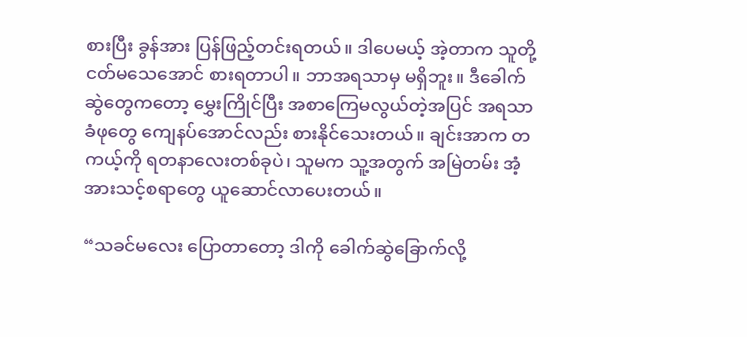စားပြီး ခွန်အား ပြန်ဖြည့်တင်းရတယ်။ ဒါပေမယ့် အဲ့တာက သူတို့ ငတ်မသေအောင် စားရတာပါ။ ဘာအရသာမှ မရှိဘူး။ ဒီခေါက်ဆွဲတွေကတော့ မွှေးကြိုင်ပြီး အစာကြေမလွယ်တဲ့အပြင် အရသာခံဖုတွေ ကျေနပ်အောင်လည်း စားနိုင်သေးတယ်။ ချင်းအာက တကယ့်ကို ရတနာလေးတစ်ခုပဲ၊ သူမက သူ့အတွက် အမြဲတမ်း အံ့အားသင့်စရာတွေ ယူဆောင်လာပေးတယ်။

“သခင်မလေး ပြောတာတော့ ဒါကို ခေါက်ဆွဲခြောက်လို့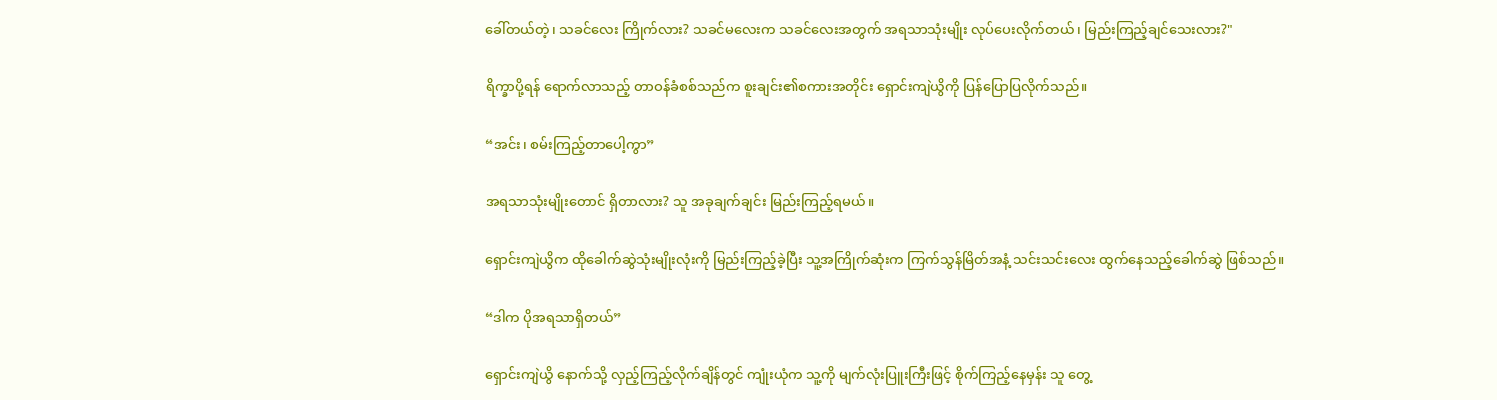ခေါ်တယ်တဲ့၊ သခင်လေး ကြိုက်လား? သခင်မလေးက သခင်လေးအတွက် အရသာသုံးမျိုး လုပ်ပေးလိုက်တယ်၊ မြည်းကြည့်ချင်သေးလား?"

ရိက္ခာပို့ရန် ရောက်လာသည့် တာဝန်ခံစစ်သည်က စူးချင်း၏စကားအတိုင်း ရှောင်းကျဲယွိကို ပြန်ပြောပြလိုက်သည်။

“အင်း၊ စမ်းကြည့်တာပေါ့ကွာ”

အရသာသုံးမျိုးတောင် ရှိတာလား? သူ အခုချက်ချင်း မြည်းကြည့်ရမယ်။

ရှောင်းကျဲယွိက ထိုခေါက်ဆွဲသုံးမျိုးလုံးကို မြည်းကြည့်ခဲ့ပြီး သူ့အကြိုက်ဆုံးက ကြက်သွန်မြိတ်အနံ့ သင်းသင်းလေး ထွက်နေသည့်ခေါက်ဆွဲ ဖြစ်သည်။

“ဒါက ပိုအရသာရှိတယ်”

ရှောင်းကျဲယွိ နောက်သို့ လှည့်ကြည့်လိုက်ချိန်တွင် ကျုံးယုံက သူ့ကို မျက်လုံးပြူးကြီးဖြင့် စိုက်ကြည့်နေမှန်း သူ တွေ့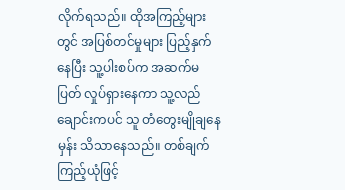လိုက်ရသည်။ ထိုအကြည့်များတွင် အပြစ်တင်မှုများ ပြည့်နှက်နေပြီး သူ့ပါးစပ်က အဆက်မပြတ် လှုပ်ရှားနေကာ သူ့လည်ချောင်းကပင် သူ တံတွေးမျိုချနေမှန်း သိသာနေသည်။ တစ်ချက်ကြည့်ယုံဖြင့်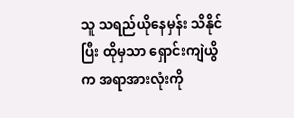သူ သရည်ယိုနေမှန်း သိနိုင်ပြီး ထိုမှသာ ရှောင်းကျဲယွိက အရာအားလုံးကို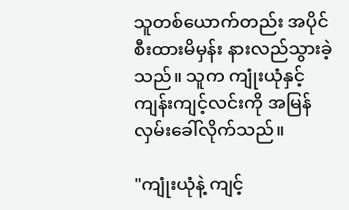သူတစ်ယောက်တည်း အပိုင်စီးထားမိမှန်း နားလည်သွားခဲ့သည်။ သူက ကျုံးယုံနှင့် ကျန်းကျင့်လင်းကို အမြန်လှမ်းခေါ်လိုက်သည်။

"ကျုံးယုံနဲ့ ကျင့်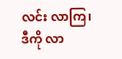လင်း လာကြ၊ ဒီကို လာ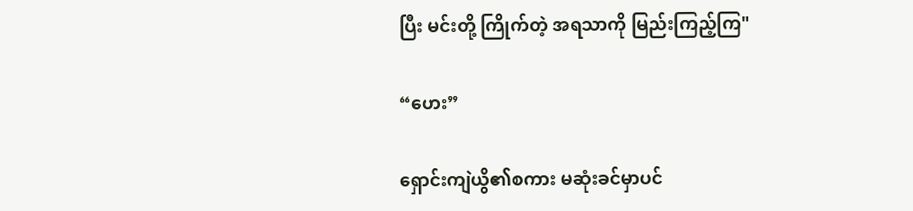ပြီး မင်းတို့ ကြိုက်တဲ့ အရသာကို မြည်းကြည့်ကြ"

“ဟေး”

ရှောင်းကျဲယွိ၏စကား မဆုံးခင်မှာပင်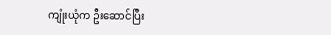ကျုံးယုံက ဦးဆောင်ပြီး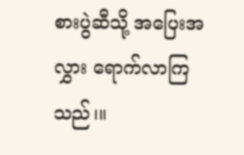စားပွဲဆီသို့ အပြေးအလွှား ရောက်လာကြသည်၊။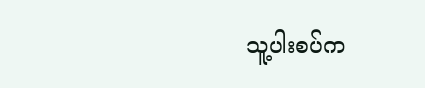သူ့ပါးစပ်က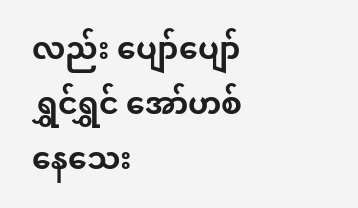လည်း ပျော်ပျော်ရွှင်ရွှင် ‌အော်ဟစ်နေသေး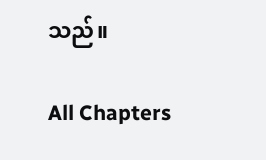သည်။

All Chapters